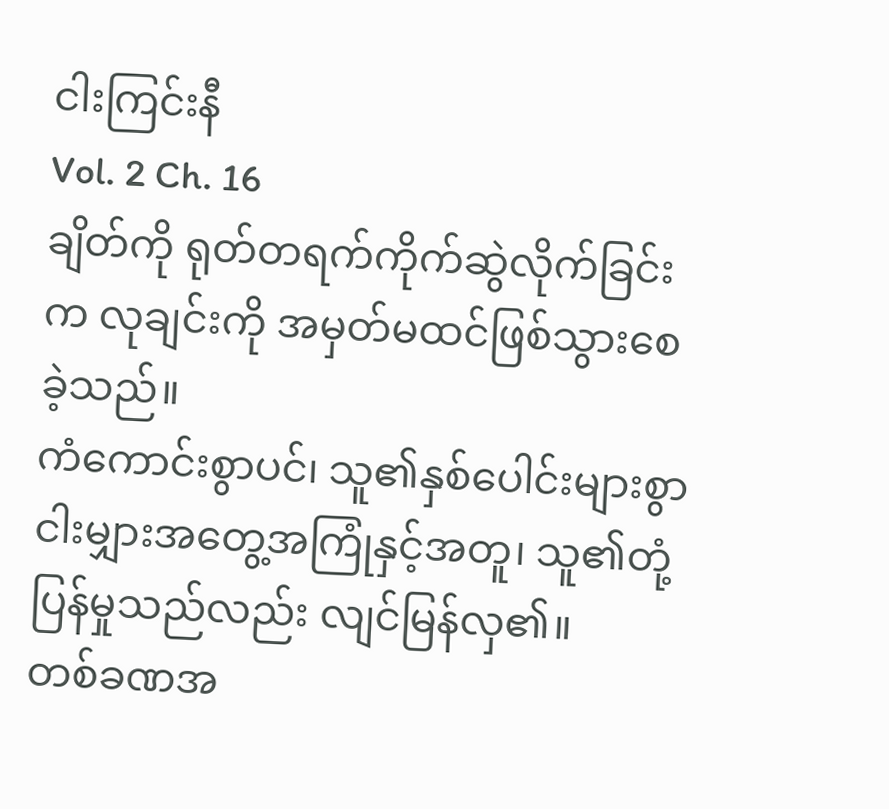ငါးကြင်းနီ
Vol. 2 Ch. 16
ချိတ်ကို ရုတ်တရက်ကိုက်ဆွဲလိုက်ခြင်းက လုချင်းကို အမှတ်မထင်ဖြစ်သွားစေခဲ့သည်။
ကံကောင်းစွာပင်၊ သူ၏နှစ်ပေါင်းများစွာ ငါးမျှားအတွေ့အကြုံနှင့်အတူ၊ သူ၏တုံ့ပြန်မှုသည်လည်း လျင်မြန်လှ၏။
တစ်ခဏအ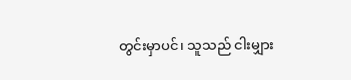တွင်းမှာပင်၊ သူသည် ငါးမျှား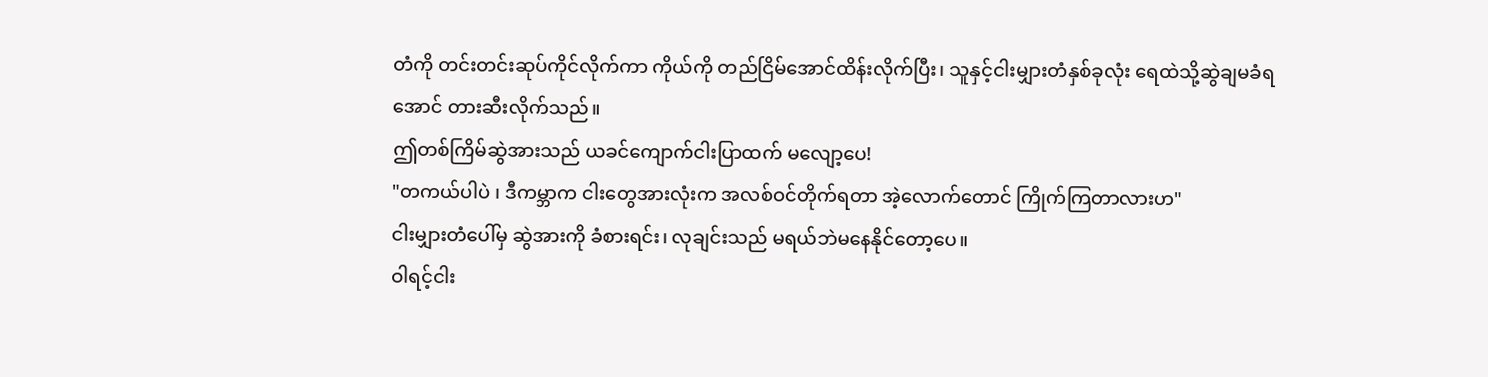တံကို တင်းတင်းဆုပ်ကိုင်လိုက်ကာ ကိုယ်ကို တည်ငြိမ်အောင်ထိန်းလိုက်ပြီး၊ သူနှင့်ငါးမျှားတံနှစ်ခုလုံး ရေထဲသို့ဆွဲချမခံရအောင် တားဆီးလိုက်သည်။
ဤတစ်ကြိမ်ဆွဲအားသည် ယခင်ကျောက်ငါးပြာထက် မလျော့ပေ!
"တကယ်ပါပဲ ၊ ဒီကမ္ဘာက ငါးတွေအားလုံးက အလစ်ဝင်တိုက်ရတာ အဲ့လောက်တောင် ကြိုက်ကြတာလားဟ"
ငါးမျှားတံပေါ်မှ ဆွဲအားကို ခံစားရင်း၊ လုချင်းသည် မရယ်ဘဲမနေနိုင်တော့ပေ။
ဝါရင့်ငါး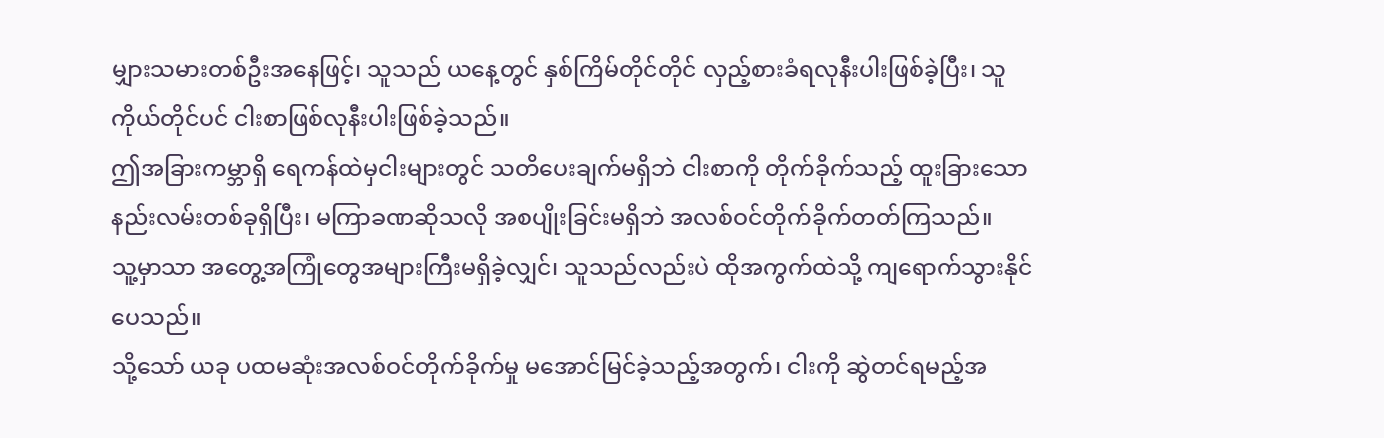မျှားသမားတစ်ဦးအနေဖြင့်၊ သူသည် ယနေ့တွင် နှစ်ကြိမ်တိုင်တိုင် လှည့်စားခံရလုနီးပါးဖြစ်ခဲ့ပြီး၊ သူကိုယ်တိုင်ပင် ငါးစာဖြစ်လုနီးပါးဖြစ်ခဲ့သည်။
ဤအခြားကမ္ဘာရှိ ရေကန်ထဲမှငါးများတွင် သတိပေးချက်မရှိဘဲ ငါးစာကို တိုက်ခိုက်သည့် ထူးခြားသောနည်းလမ်းတစ်ခုရှိပြီး၊ မကြာခဏဆိုသလို အစပျိုးခြင်းမရှိဘဲ အလစ်ဝင်တိုက်ခိုက်တတ်ကြသည်။
သူ့မှာသာ အတွေ့အကြုံတွေအများကြီးမရှိခဲ့လျှင်၊ သူသည်လည်းပဲ ထိုအကွက်ထဲသို့ ကျရောက်သွားနိုင်ပေသည်။
သို့သော် ယခု ပထမဆုံးအလစ်ဝင်တိုက်ခိုက်မှု မအောင်မြင်ခဲ့သည့်အတွက်၊ ငါးကို ဆွဲတင်ရမည့်အ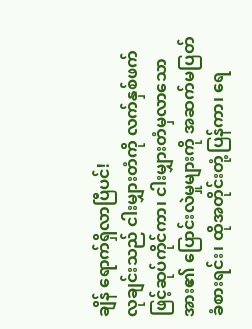ချိန် ရောက်ရှိလာပြီပင်!
လုချင်းသည် ငါးမျှားတံကို လက်နှစ်ဖက်ဖြင့်ဆုပ်ကိုင်ကာ၊ ငါးမျှားတံမှလာသောအား၏ ပြောင်းလဲမှုများကို အဆက်မပြတ်ခံစားရင်း၊ ထိုအတိုင်းတုံ့ပြန်ကာ၊ ရေ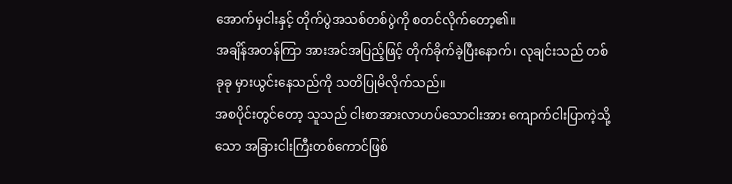အောက်မှငါးနှင့် တိုက်ပွဲအသစ်တစ်ပွဲကို စတင်လိုက်တော့၏။
အချိန်အတန်ကြာ အားအင်အပြည့်ဖြင့် တိုက်ခိုက်ခဲ့ပြီးနောက်၊ လုချင်းသည် တစ်ခုခု မှားယွင်းနေသည်ကို သတိပြုမိလိုက်သည်။
အစပိုင်းတွင်တော့ သူသည် ငါးစာအားလာဟပ်သောငါးအား ကျောက်ငါးပြာကဲ့သို့သော အခြားငါးကြီးတစ်ကောင်ဖြစ်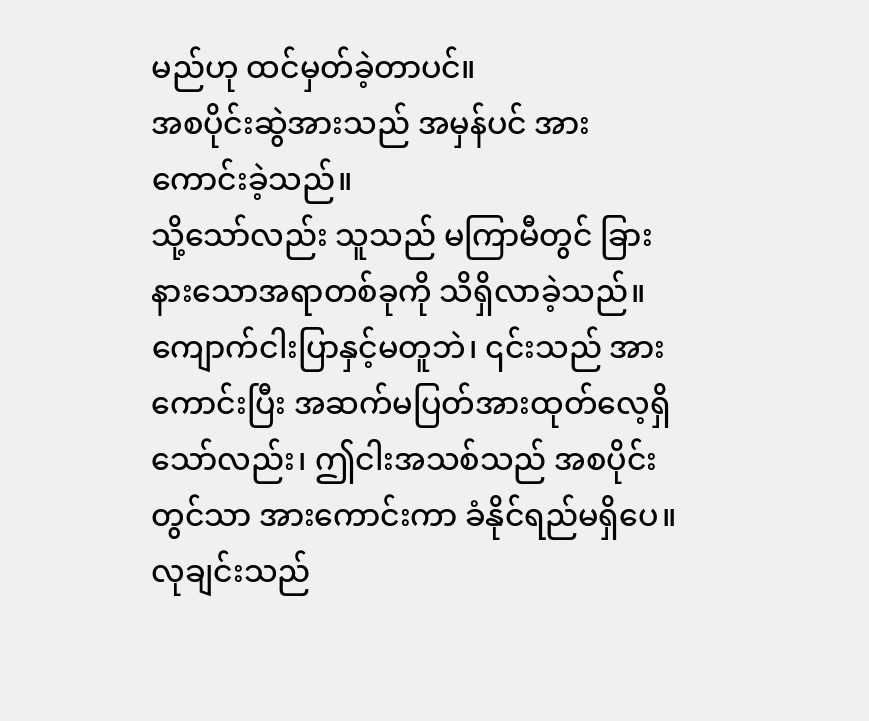မည်ဟု ထင်မှတ်ခဲ့တာပင်။
အစပိုင်းဆွဲအားသည် အမှန်ပင် အားကောင်းခဲ့သည်။
သို့သော်လည်း သူသည် မကြာမီတွင် ခြားနားသောအရာတစ်ခုကို သိရှိလာခဲ့သည်။
ကျောက်ငါးပြာနှင့်မတူဘဲ၊ ၎င်းသည် အားကောင်းပြီး အဆက်မပြတ်အားထုတ်လေ့ရှိသော်လည်း၊ ဤငါးအသစ်သည် အစပိုင်းတွင်သာ အားကောင်းကာ ခံနိုင်ရည်မရှိပေ။
လုချင်းသည်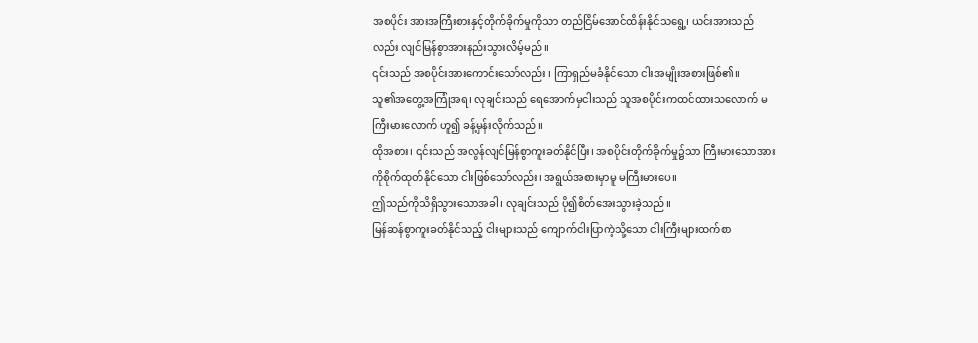အစပိုင်း အားအကြီးစားနှင့်တိုက်ခိုက်မှုကိုသာ တည်ငြိမ်အောင်ထိန်းနိုင်သရွေ့၊ ယင်းအားသည်လည်း လျင်မြန်စွာအားနည်းသွားလိမ့်မည်။
၎င်းသည် အစပိုင်းအားကောင်းသော်လည်း ၊ ကြာရှည်မခံနိုင်သော ငါးအမျိုးအစားဖြစ်၏။
သူ၏အတွေ့အကြုံအရ၊ လုချင်းသည် ရေအောက်မှငါးသည် သူအစပိုင်းကထင်ထားသလောက် မကြီးမားလောက် ဟူ၍ ခန့်မှန်းလိုက်သည်။
ထိုအစား၊ ၎င်းသည် အလွန်လျင်မြန်စွာကူးခတ်နိုင်ပြီး၊ အစပိုင်းတိုက်ခိုက်မှု၌သာ ကြီးမားသောအားကိုစိုက်ထုတ်နိုင်သော ငါးဖြစ်သော်လည်း၊ အရွယ်အစားမှာမူ မကြီးမားပေ။
ဤသည်ကိုသိရှိသွားသောအခါ၊ လုချင်းသည် ပို၍စိတ်အေးသွားခဲ့သည်။
မြန်ဆန်စွာကူးခတ်နိုင်သည့် ငါးများသည် ကျောက်ငါးပြာကဲ့သို့သော ငါးကြီးများထက်စာ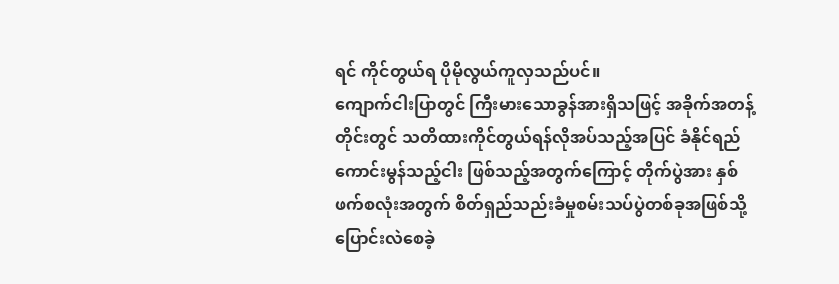ရင် ကိုင်တွယ်ရ ပိုမိုလွယ်ကူလှသည်ပင်။
ကျောက်ငါးပြာတွင် ကြီးမားသောခွန်အားရှိသဖြင့် အခိုက်အတန့်တိုင်းတွင် သတိထားကိုင်တွယ်ရန်လိုအပ်သည့်အပြင် ခံနိုင်ရည်ကောင်းမွန်သည့်ငါး ဖြစ်သည့်အတွက်ကြောင့် တိုက်ပွဲအား နှစ်ဖက်စလုံးအတွက် စိတ်ရှည်သည်းခံမှုစမ်းသပ်ပွဲတစ်ခုအဖြစ်သို့ ပြောင်းလဲစေခဲ့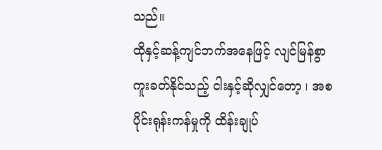သည်။
ထိုနှင့်ဆန့်ကျင်ဘက်အနေဖြင့် လျင်မြန်စွာကူးခတ်နိုင်သည့် ငါးနှင့်ဆိုလျှင်တော့ ၊ အစပိုင်းရုန်းကန်မှုကို ထိန်းချုပ်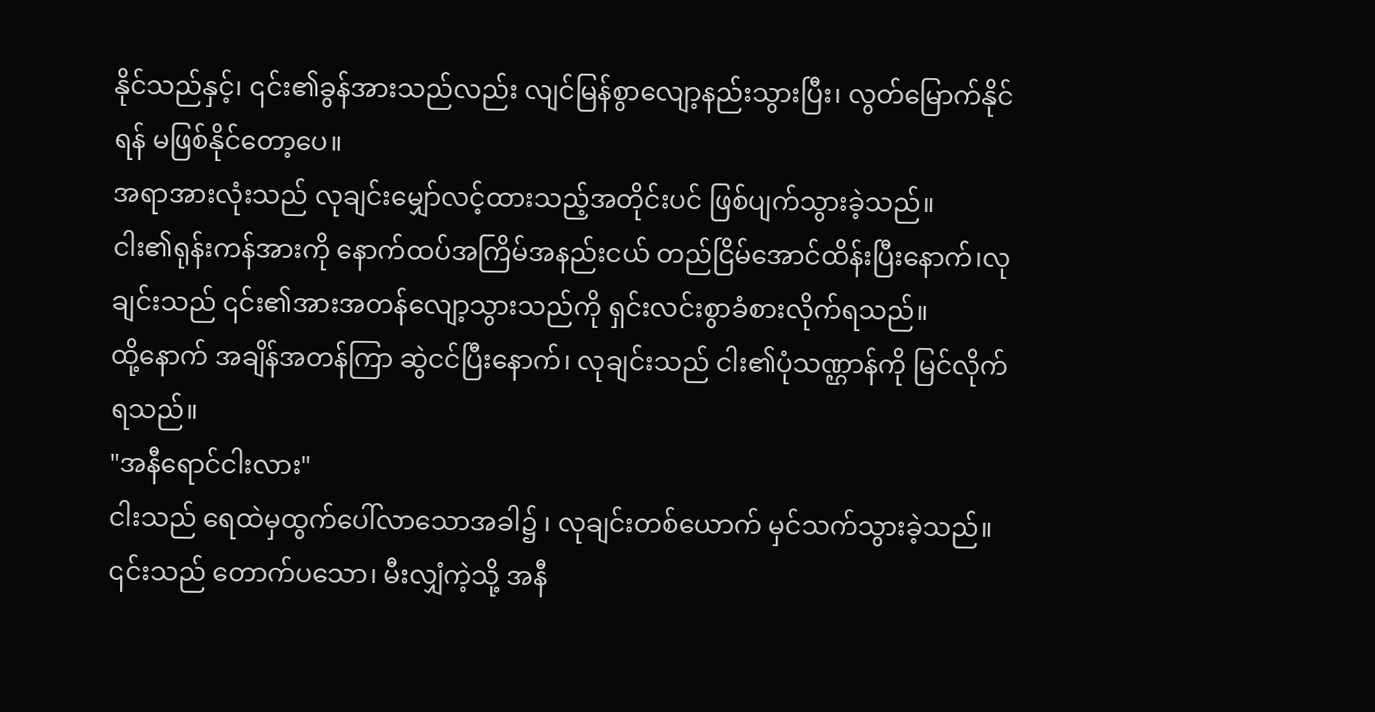နိုင်သည်နှင့်၊ ၎င်း၏ခွန်အားသည်လည်း လျင်မြန်စွာလျော့နည်းသွားပြီး၊ လွတ်မြောက်နိုင်ရန် မဖြစ်နိုင်တော့ပေ။
အရာအားလုံးသည် လုချင်းမျှော်လင့်ထားသည့်အတိုင်းပင် ဖြစ်ပျက်သွားခဲ့သည်။
ငါး၏ရုန်းကန်အားကို နောက်ထပ်အကြိမ်အနည်းငယ် တည်ငြိမ်အောင်ထိန်းပြီးနောက်၊လုချင်းသည် ၎င်း၏အားအတန်လျော့သွားသည်ကို ရှင်းလင်းစွာခံစားလိုက်ရသည်။
ထို့နောက် အချိန်အတန်ကြာ ဆွဲငင်ပြီးနောက်၊ လုချင်းသည် ငါး၏ပုံသဏ္ဌာန်ကို မြင်လိုက်ရသည်။
"အနီရောင်ငါးလား"
ငါးသည် ရေထဲမှထွက်ပေါ်လာသောအခါ၌ ၊ လုချင်းတစ်ယောက် မှင်သက်သွားခဲ့သည်။
၎င်းသည် တောက်ပသော၊ မီးလျှံကဲ့သို့ အနီ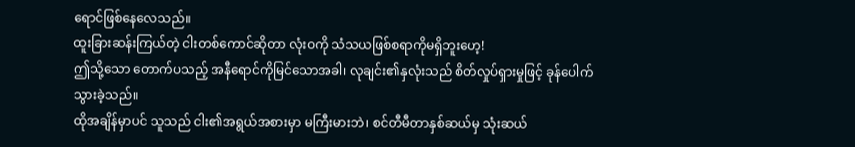ရောင်ဖြစ်နေလေသည်။
ထူးခြားဆန်းကြယ်တဲ့ ငါးတစ်ကောင်ဆိုတာ လုံးဝကို သံသယဖြစ်စရာကိုမရှိဘူးဟေ့!
ဤသို့သော တောက်ပသည့် အနီရောင်ကိုမြင်သောအခါ၊ လုချင်း၏နှလုံးသည် စိတ်လှုပ်ရှားမှုဖြင့် ခုန်ပေါက်သွားခဲ့သည်။
ထိုအချိန်မှာပင် သူသည် ငါး၏အရွယ်အစားမှာ မကြီးမားဘဲ၊ စင်တီမီတာနှစ်ဆယ်မှ သုံးဆယ်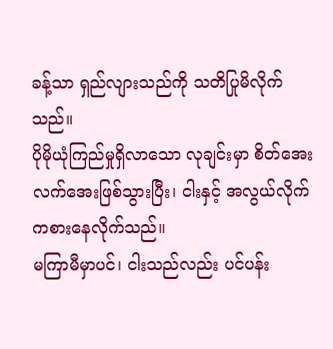ခန့်သာ ရှည်လျားသည်ကို သတိပြုမိလိုက်သည်။
ပိုမိုယုံကြည်မှုရှိလာသော လုချင်းမှာ စိတ်အေးလက်အေးဖြစ်သွားပြီး၊ ငါးနှင့် အလွယ်လိုက် ကစားနေလိုက်သည်။
မကြာမီမှာပင်၊ ငါးသည်လည်း ပင်ပန်း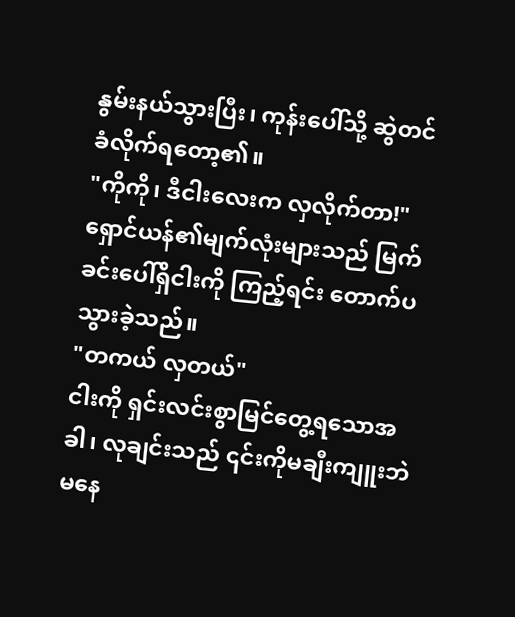နွမ်းနယ်သွားပြီး၊ ကုန်းပေါ်သို့ ဆွဲတင်ခံလိုက်ရတော့၏။
"ကိုကို၊ ဒီငါးလေးက လှလိုက်တာ!"
ရှောင်ယန်၏မျက်လုံးများသည် မြက်ခင်းပေါ်ရှိငါးကို ကြည့်ရင်း တောက်ပသွားခဲ့သည်။
"တကယ် လှတယ်"
ငါးကို ရှင်းလင်းစွာမြင်တွေ့ရသောအခါ၊ လုချင်းသည် ၎င်းကိုမချီးကျူးဘဲမနေ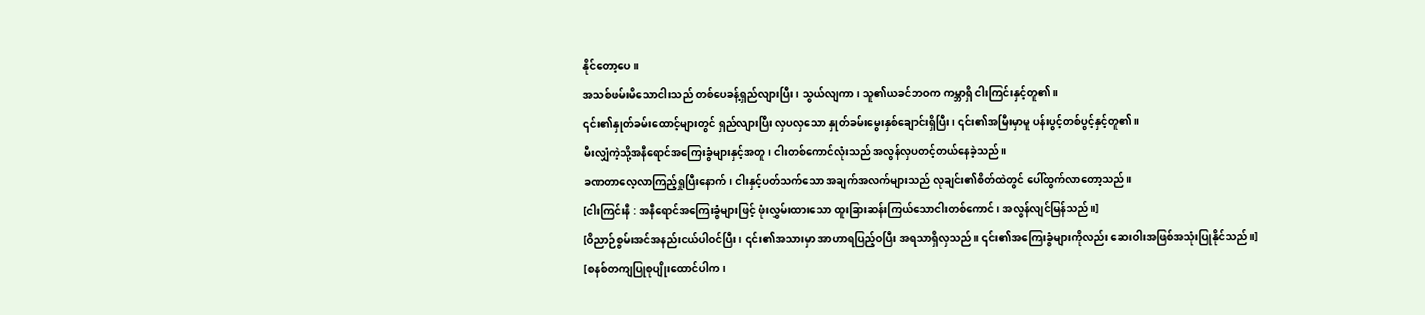နိုင်တော့ပေ။
အသစ်ဖမ်းမိသောငါးသည် တစ်ပေခန့်ရှည်လျားပြီး၊ သွယ်လျကာ၊ သူ၏ယခင်ဘဝက ကမ္ဘာရှိ ငါးကြင်းနှင့်တူ၏။
၎င်း၏နှုတ်ခမ်းထောင့်များတွင် ရှည်လျားပြီး လှပလှသော နှုတ်ခမ်းမွေးနှစ်ချောင်းရှိပြီး၊ ၎င်း၏အမြီးမှာမူ ပန်းပွင့်တစ်ပွင့်နှင့်တူ၏။
မီးလျှံကဲ့သို့အနီရောင်အကြေးခွံများနှင့်အတူ၊ ငါးတစ်ကောင်လုံးသည် အလွန်လှပတင့်တယ်နေခဲ့သည်။
ခဏတာလေ့လာကြည့်ရှုပြီးနောက်၊ ငါးနှင့်ပတ်သက်သော အချက်အလက်များသည် လုချင်း၏စိတ်ထဲတွင် ပေါ်ထွက်လာတော့သည်။
[ငါးကြင်းနီ : အနီရောင်အကြေးခွံများဖြင့် ဖုံးလွှမ်းထားသော ထူးခြားဆန်းကြယ်သောငါးတစ်ကောင်၊ အလွန်လျင်မြန်သည်။]
[ဝိညာဉ်စွမ်းအင်အနည်းငယ်ပါဝင်ပြီး၊ ၎င်း၏အသားမှာ အာဟာရပြည့်ဝပြီး အရသာရှိလှသည်။ ၎င်း၏အကြေးခွံများကိုလည်း ဆေးဝါးအဖြစ်အသုံးပြုနိုင်သည်။]
[စနစ်တကျပြုစုပျိုးထောင်ပါက၊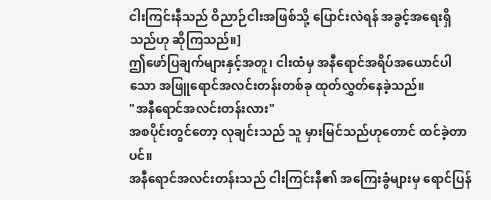ငါးကြင်းနီသည် ဝိညာဉ်ငါးအဖြစ်သို့ ပြောင်းလဲရန် အခွင့်အရေးရှိသည်ဟု ဆိုကြသည်။]
ဤဖော်ပြချက်များနှင့်အတူ၊ ငါးထံမှ အနီရောင်အရိပ်အယောင်ပါသော အဖြူရောင်အလင်းတန်းတစ်ခု ထုတ်လွှတ်နေခဲ့သည်။
"အနီရောင်အလင်းတန်းလား"
အစပိုင်းတွင်တော့ လုချင်းသည် သူ မှားမြင်သည်ဟုတောင် ထင်ခဲ့တာပင်။
အနီရောင်အလင်းတန်းသည် ငါးကြင်းနီ၏ အကြေးခွံများမှ ရောင်ပြန်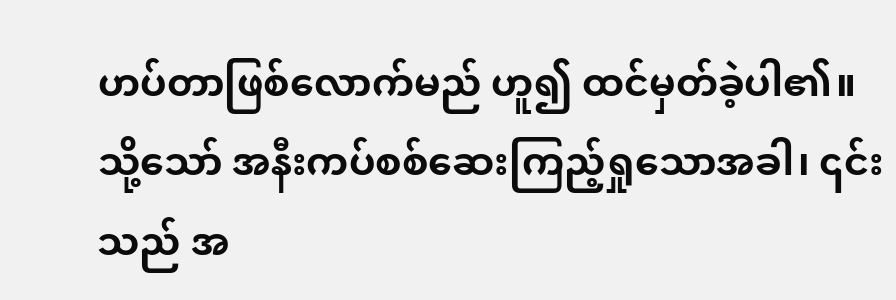ဟပ်တာဖြစ်လောက်မည် ဟူ၍ ထင်မှတ်ခဲ့ပါ၏။
သို့သော် အနီးကပ်စစ်ဆေးကြည့်ရှုသောအခါ၊ ၎င်းသည် အ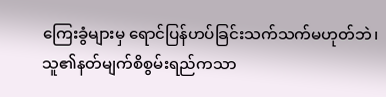ကြေးခွံများမှ ရောင်ပြန်ဟပ်ခြင်းသက်သက်မဟုတ်ဘဲ၊ သူ၏နတ်မျက်စိစွမ်းရည်ကသာ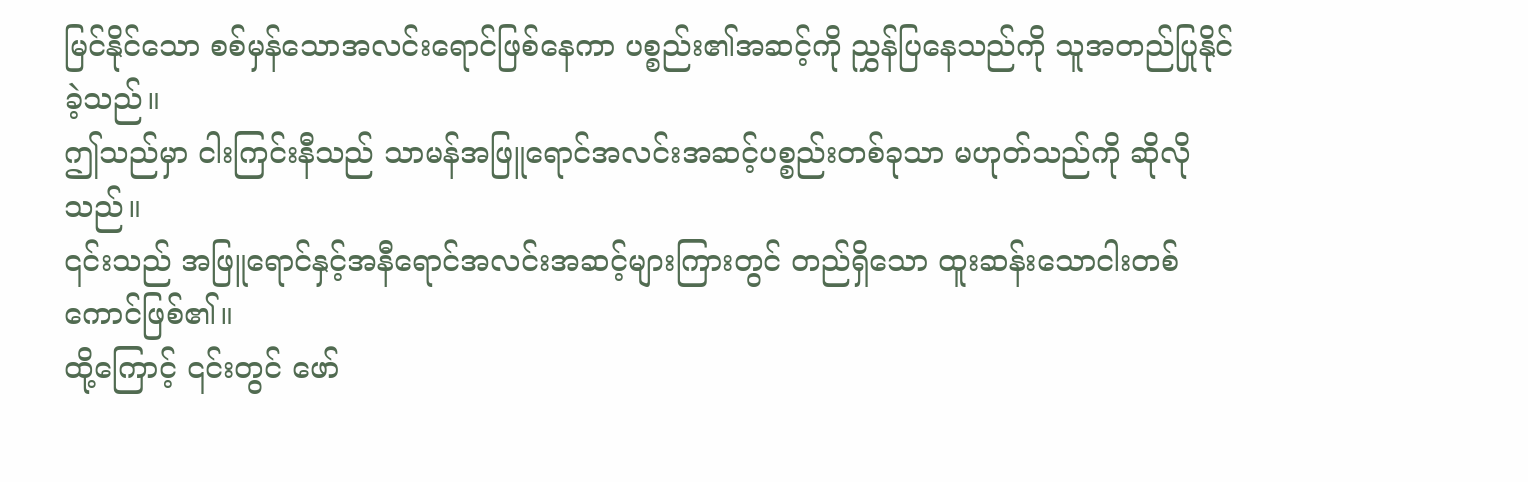မြင်နိုင်သော စစ်မှန်သောအလင်းရောင်ဖြစ်နေကာ ပစ္စည်း၏အဆင့်ကို ညွှန်ပြနေသည်ကို သူအတည်ပြုနိုင်ခဲ့သည်။
ဤသည်မှာ ငါးကြင်းနီသည် သာမန်အဖြူရောင်အလင်းအဆင့်ပစ္စည်းတစ်ခုသာ မဟုတ်သည်ကို ဆိုလိုသည်။
၎င်းသည် အဖြူရောင်နှင့်အနီရောင်အလင်းအဆင့်များကြားတွင် တည်ရှိသော ထူးဆန်းသောငါးတစ်ကောင်ဖြစ်၏။
ထို့ကြောင့် ၎င်းတွင် ဖော်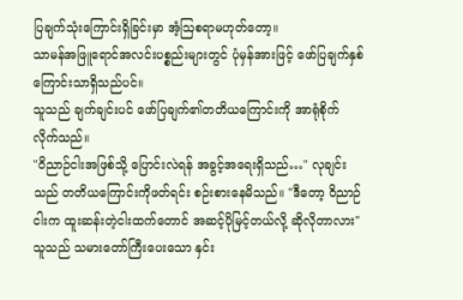ပြချက်သုံးကြောင်းရှိခြင်းမှာ အံ့ဩစရာမဟုတ်တော့။
သာမန်အဖြူရောင်အလင်းပစ္စည်းများတွင် ပုံမှန်အားဖြင့် ဖော်ပြချက်နှစ်ကြောင်းသာရှိသည်ပင်။
သူသည် ချက်ချင်းပင် ဖော်ပြချက်၏တတိယကြောင်းကို အာရုံစိုက်လိုက်သည်။
"ဝိညာဉ်ငါးအဖြစ်သို့ ပြောင်းလဲရန် အခွင့်အရေးရှိသည်…" လုချင်းသည် တတိယကြောင်းကိုဖတ်ရင်း စဉ်းစားနေမိသည်။ "ဒီတော့ ဝိညာဉ်ငါးက ထူးဆန်းတဲ့ငါးထက်တောင် အဆင့်ပိုမြင့်တယ်လို့ ဆိုလိုတာလား"
သူသည် သမားတော်ကြီးပေးသော နှင်း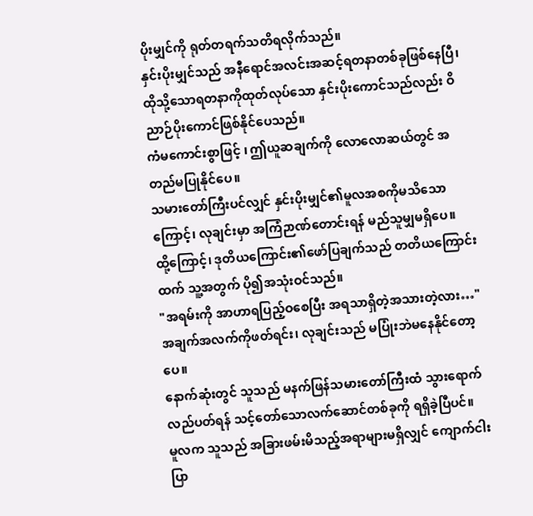ပိုးမျှင်ကို ရုတ်တရက်သတိရလိုက်သည်။
နှင်းပိုးမျှင်သည် အနီရောင်အလင်းအဆင့်ရတနာတစ်ခုဖြစ်နေပြီ၊ ထိုသို့သောရတနာကိုထုတ်လုပ်သော နှင်းပိုးကောင်သည်လည်း ဝိညာဉ်ပိုးကောင်ဖြစ်နိုင်ပေသည်။
ကံမကောင်းစွာဖြင့် ၊ ဤယူဆချက်ကို လောလောဆယ်တွင် အတည်မပြုနိုင်ပေ။
သမားတော်ကြီးပင်လျှင် နှင်းပိုးမျှင်၏မူလအစကိုမသိသောကြောင့်၊ လုချင်းမှာ အကြံဉာဏ်တောင်းရန် မည်သူမျှမရှိပေ။
ထို့ကြောင့်၊ ဒုတိယကြောင်း၏ဖော်ပြချက်သည် တတိယကြောင်းထက် သူ့အတွက် ပို၍အသုံးဝင်သည်။
"အရမ်းကို အာဟာရပြည့်ဝစေပြီး အရသာရှိတဲ့အသားတဲ့လား…"
အချက်အလက်ကိုဖတ်ရင်း၊ လုချင်းသည် မပြုံးဘဲမနေနိုင်တော့ပေ။
နောက်ဆုံးတွင် သူသည် မနက်ဖြန်သမားတော်ကြီးထံ သွားရောက်လည်ပတ်ရန် သင့်တော်သောလက်ဆောင်တစ်ခုကို ရရှိခဲ့ပြီပင်။
မူလက သူသည် အခြားဖမ်းမိသည့်အရာများမရှိလျှင် ကျောက်ငါးပြာ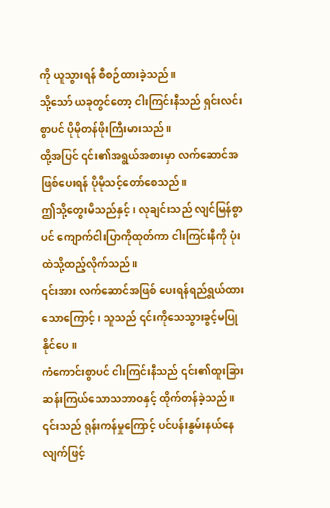ကို ယူသွားရန် စီစဉ်ထားခဲ့သည်။
သို့သော် ယခုတွင်တော့ ငါးကြင်းနီသည် ရှင်းလင်းစွာပင် ပိုမိုတန်ဖိုးကြီးမားသည်။
ထို့အပြင် ၎င်း၏အရွယ်အစားမှာ လက်ဆောင်အဖြစ်ပေးရန် ပိုမိုသင့်တော်စေသည်။
ဤသို့တွေးမိသည်နှင့်၊ လုချင်းသည် လျင်မြန်စွာပင် ကျောက်ငါးပြာကိုထုတ်ကာ ငါးကြင်းနီကို ပုံးထဲသို့ထည့်လိုက်သည်။
၎င်းအား လက်ဆောင်အဖြစ် ပေးရန်ရည်ရွယ်ထားသောကြောင့်၊ သူသည် ၎င်းကိုသေသွားခွင့်မပြုနိုင်ပေ။
ကံကောင်းစွာပင် ငါးကြင်းနီသည် ၎င်း၏ထူးခြားဆန်းကြယ်သောသဘာဝနှင့် ထိုက်တန်ခဲ့သည်။ ၎င်းသည် ရုန်းကန်မှုကြောင့် ပင်ပန်းနွမ်းနယ်နေလျက်ဖြင့်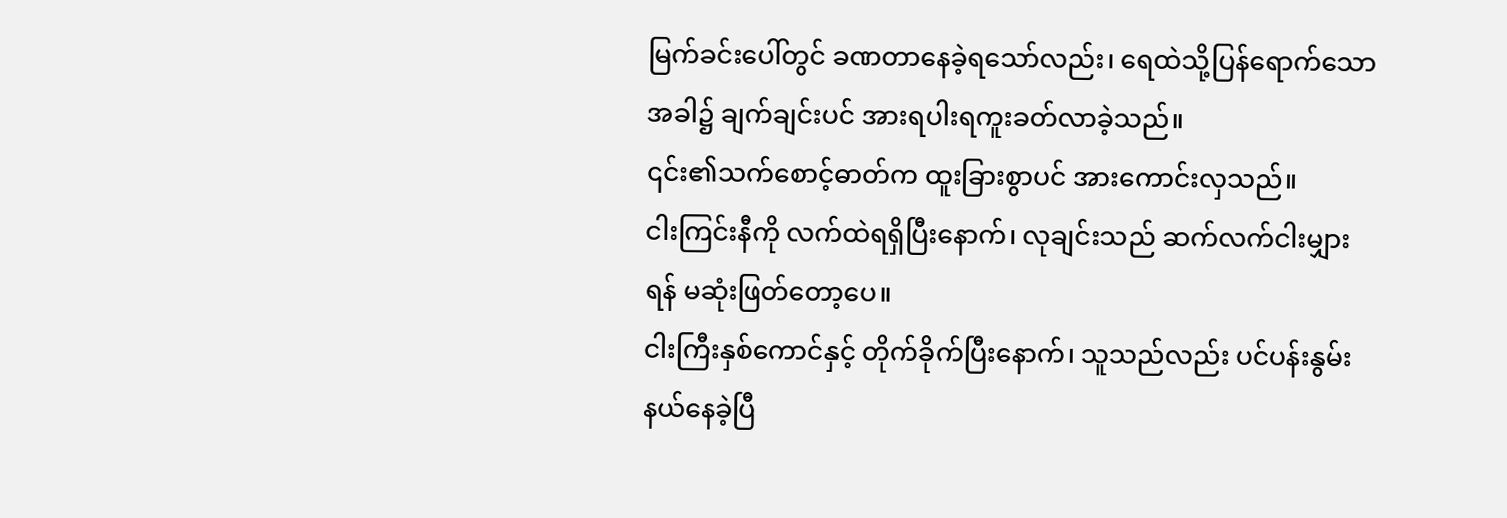မြက်ခင်းပေါ်တွင် ခဏတာနေခဲ့ရသော်လည်း၊ ရေထဲသို့ပြန်ရောက်သောအခါ၌ ချက်ချင်းပင် အားရပါးရကူးခတ်လာခဲ့သည်။
၎င်း၏သက်စောင့်ဓာတ်က ထူးခြားစွာပင် အားကောင်းလှသည်။
ငါးကြင်းနီကို လက်ထဲရရှိပြီးနောက်၊ လုချင်းသည် ဆက်လက်ငါးမျှားရန် မဆုံးဖြတ်တော့ပေ။
ငါးကြီးနှစ်ကောင်နှင့် တိုက်ခိုက်ပြီးနောက်၊ သူသည်လည်း ပင်ပန်းနွမ်းနယ်နေခဲ့ပြီ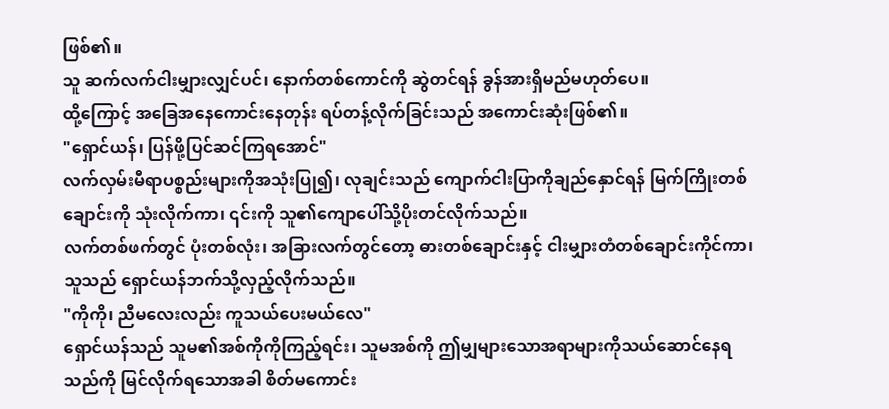ဖြစ်၏။
သူ ဆက်လက်ငါးမျှားလျှင်ပင်၊ နောက်တစ်ကောင်ကို ဆွဲတင်ရန် ခွန်အားရှိမည်မဟုတ်ပေ။
ထို့ကြောင့် အခြေအနေကောင်းနေတုန်း ရပ်တန့်လိုက်ခြင်းသည် အကောင်းဆုံးဖြစ်၏။
"ရှောင်ယန်၊ ပြန်ဖို့ပြင်ဆင်ကြရအောင်"
လက်လှမ်းမီရာပစ္စည်းများကိုအသုံးပြု၍၊ လုချင်းသည် ကျောက်ငါးပြာကိုချည်နှောင်ရန် မြက်ကြိုးတစ်ချောင်းကို သုံးလိုက်ကာ၊ ၎င်းကို သူ၏ကျောပေါ်သို့ပိုးတင်လိုက်သည်။
လက်တစ်ဖက်တွင် ပုံးတစ်လုံး၊ အခြားလက်တွင်တော့ ဓားတစ်ချောင်းနှင့် ငါးမျှားတံတစ်ချောင်းကိုင်ကာ၊ သူသည် ရှောင်ယန်ဘက်သို့လှည့်လိုက်သည်။
"ကိုကို၊ ညီမလေးလည်း ကူသယ်ပေးမယ်လေ"
ရှောင်ယန်သည် သူမ၏အစ်ကိုကိုကြည့်ရင်း၊ သူမအစ်ကို ဤမျှများသောအရာများကိုသယ်ဆောင်နေရသည်ကို မြင်လိုက်ရသောအခါ စိတ်မကောင်း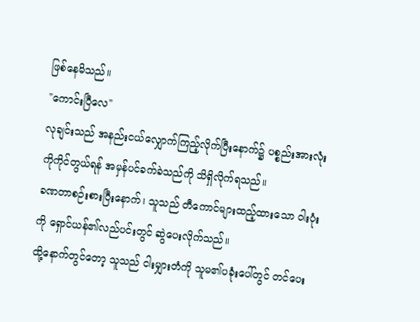ဖြစ်နေမိသည်။
"ကောင်းပြီလေ"
လုချင်းသည် အနည်းငယ်လျှောက်ကြည့်လိုက်ပြီးနောက်၌ ပစ္စည်းအားလုံးကိုကိုင်တွယ်ရန် အမှန်ပင်ခက်ခဲသည်ကို သိရှိလိုက်ရသည်။
ခဏတာစဉ်းစားပြီးနောက်၊ သူသည် တီကောင်များထည့်ထားသော ဝါးပုံးကို ရှောင်ယန်၏လည်ပင်းတွင် ဆွဲပေးလိုက်သည်။
ထို့နောက်တွင်တော့ သူသည် ငါးမျှားတံကို သူမ၏ပခုံးပေါ်တွင် တင်ပေး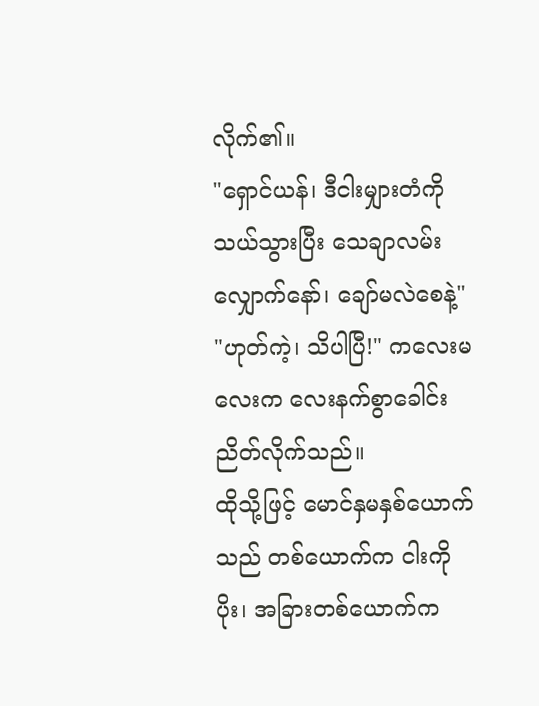လိုက်၏။
"ရှောင်ယန်၊ ဒီငါးမျှားတံကိုသယ်သွားပြီး သေချာလမ်းလျှောက်နော်၊ ချော်မလဲစေနဲ့"
"ဟုတ်ကဲ့၊ သိပါပြီ!" ကလေးမလေးက လေးနက်စွာခေါင်းညိတ်လိုက်သည်။
ထိုသို့ဖြင့် မောင်နှမနှစ်ယောက်သည် တစ်ယောက်က ငါးကို ပိုး၊ အခြားတစ်ယောက်က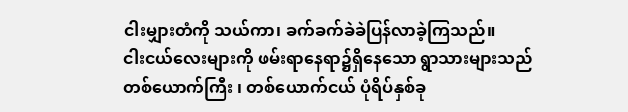ငါးမျှားတံကို သယ်ကာ၊ ခက်ခက်ခဲခဲပြန်လာခဲ့ကြသည်။
ငါးငယ်လေးများကို ဖမ်းရာနေရာ၌ရှိနေသော ရွာသားများသည် တစ်ယောက်ကြီး ၊ တစ်ယောက်ငယ် ပုံရိပ်နှစ်ခု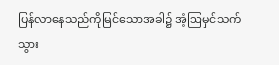ပြန်လာနေသည်ကိုမြင်သောအခါ၌ အံ့ဩမှင်သက်သွား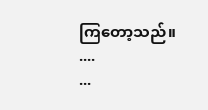ကြတော့သည်။
....
...